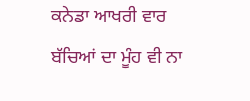ਕਨੇਡਾ ਆਖਰੀ ਵਾਰ ਬੱਚਿਆਂ ਦਾ ਮੂੰਹ ਵੀ ਨਾ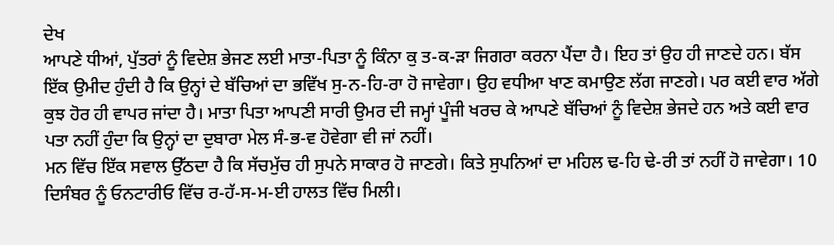ਦੇਖ
ਆਪਣੇ ਧੀਆਂ, ਪੁੱਤਰਾਂ ਨੂੰ ਵਿਦੇਸ਼ ਭੇਜਣ ਲਈ ਮਾਤਾ-ਪਿਤਾ ਨੂੰ ਕਿੰਨਾ ਕੁ ਤ-ਕ-ੜਾ ਜਿਗਰਾ ਕਰਨਾ ਪੈਂਦਾ ਹੈ। ਇਹ ਤਾਂ ਉਹ ਹੀ ਜਾਣਦੇ ਹਨ। ਬੱਸ ਇੱਕ ਉਮੀਦ ਹੁੰਦੀ ਹੈ ਕਿ ਉਨ੍ਹਾਂ ਦੇ ਬੱਚਿਆਂ ਦਾ ਭਵਿੱਖ ਸੁ-ਨ-ਹਿ-ਰਾ ਹੋ ਜਾਵੇਗਾ। ਉਹ ਵਧੀਆ ਖਾਣ ਕਮਾਉਣ ਲੱਗ ਜਾਣਗੇ। ਪਰ ਕਈ ਵਾਰ ਅੱਗੇ ਕੁਝ ਹੋਰ ਹੀ ਵਾਪਰ ਜਾਂਦਾ ਹੈ। ਮਾਤਾ ਪਿਤਾ ਆਪਣੀ ਸਾਰੀ ਉਮਰ ਦੀ ਜਮ੍ਹਾਂ ਪੂੰਜੀ ਖਰਚ ਕੇ ਆਪਣੇ ਬੱਚਿਆਂ ਨੂੰ ਵਿਦੇਸ਼ ਭੇਜਦੇ ਹਨ ਅਤੇ ਕਈ ਵਾਰ ਪਤਾ ਨਹੀਂ ਹੁੰਦਾ ਕਿ ਉਨ੍ਹਾਂ ਦਾ ਦੁਬਾਰਾ ਮੇਲ ਸੰ-ਭ-ਵ ਹੋਵੇਗਾ ਵੀ ਜਾਂ ਨਹੀਂ।
ਮਨ ਵਿੱਚ ਇੱਕ ਸਵਾਲ ਉੱਠਦਾ ਹੈ ਕਿ ਸੱਚਮੁੱਚ ਹੀ ਸੁਪਨੇ ਸਾਕਾਰ ਹੋ ਜਾਣਗੇ। ਕਿਤੇ ਸੁਪਨਿਆਂ ਦਾ ਮਹਿਲ ਢ-ਹਿ ਢੇ-ਰੀ ਤਾਂ ਨਹੀਂ ਹੋ ਜਾਵੇਗਾ। 10 ਦਿਸੰਬਰ ਨੂੰ ਓਨਟਾਰੀਓ ਵਿੱਚ ਰ-ਹੱ-ਸ-ਮ-ਈ ਹਾਲਤ ਵਿੱਚ ਮਿਲੀ।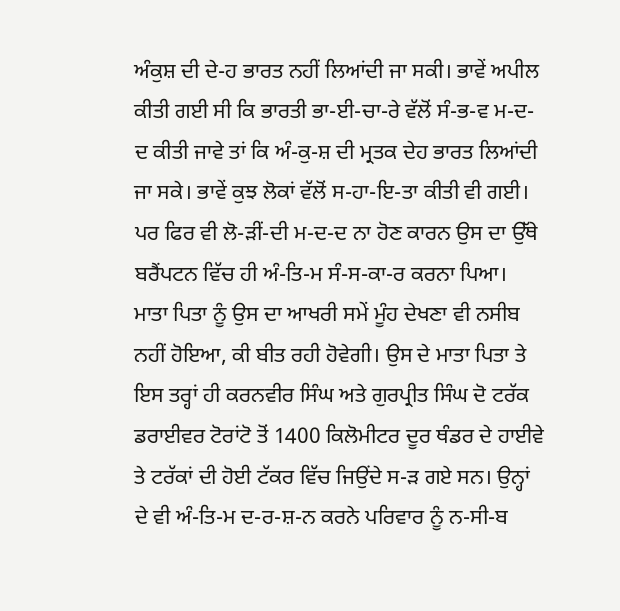ਅੰਕੁਸ਼ ਦੀ ਦੇ-ਹ ਭਾਰਤ ਨਹੀਂ ਲਿਆਂਦੀ ਜਾ ਸਕੀ। ਭਾਵੇਂ ਅਪੀਲ ਕੀਤੀ ਗਈ ਸੀ ਕਿ ਭਾਰਤੀ ਭਾ-ਈ-ਚਾ-ਰੇ ਵੱਲੋਂ ਸੰ-ਭ-ਵ ਮ-ਦ-ਦ ਕੀਤੀ ਜਾਵੇ ਤਾਂ ਕਿ ਅੰ-ਕੁ-ਸ਼ ਦੀ ਮ੍ਰਤਕ ਦੇਹ ਭਾਰਤ ਲਿਆਂਦੀ ਜਾ ਸਕੇ। ਭਾਵੇਂ ਕੁਝ ਲੋਕਾਂ ਵੱਲੋਂ ਸ-ਹਾ-ਇ-ਤਾ ਕੀਤੀ ਵੀ ਗਈ।
ਪਰ ਫਿਰ ਵੀ ਲੋ-ੜੀਂ-ਦੀ ਮ-ਦ-ਦ ਨਾ ਹੋਣ ਕਾਰਨ ਉਸ ਦਾ ਉੱਥੇ ਬਰੈਂਪਟਨ ਵਿੱਚ ਹੀ ਅੰ-ਤਿ-ਮ ਸੰ-ਸ-ਕਾ-ਰ ਕਰਨਾ ਪਿਆ। ਮਾਤਾ ਪਿਤਾ ਨੂੰ ਉਸ ਦਾ ਆਖਰੀ ਸਮੇਂ ਮੂੰਹ ਦੇਖਣਾ ਵੀ ਨਸੀਬ ਨਹੀਂ ਹੋਇਆ, ਕੀ ਬੀਤ ਰਹੀ ਹੋਵੇਗੀ। ਉਸ ਦੇ ਮਾਤਾ ਪਿਤਾ ਤੇ ਇਸ ਤਰ੍ਹਾਂ ਹੀ ਕਰਨਵੀਰ ਸਿੰਘ ਅਤੇ ਗੁਰਪ੍ਰੀਤ ਸਿੰਘ ਦੋ ਟਰੱਕ ਡਰਾਈਵਰ ਟੋਰਾਂਟੋ ਤੋਂ 1400 ਕਿਲੋਮੀਟਰ ਦੂਰ ਥੰਡਰ ਦੇ ਹਾਈਵੇ ਤੇ ਟਰੱਕਾਂ ਦੀ ਹੋਈ ਟੱਕਰ ਵਿੱਚ ਜਿਉਂਦੇ ਸ-ੜ ਗਏ ਸਨ। ਉਨ੍ਹਾਂ ਦੇ ਵੀ ਅੰ-ਤਿ-ਮ ਦ-ਰ-ਸ਼-ਨ ਕਰਨੇ ਪਰਿਵਾਰ ਨੂੰ ਨ-ਸੀ-ਬ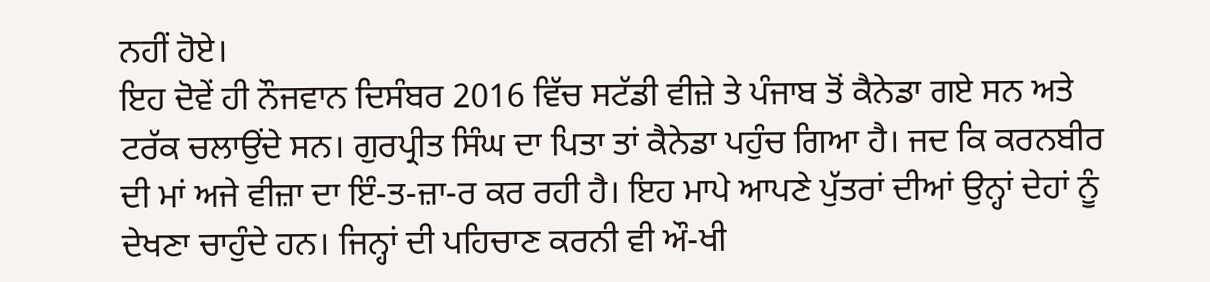ਨਹੀਂ ਹੋਏ।
ਇਹ ਦੋਵੇਂ ਹੀ ਨੌਜਵਾਨ ਦਿਸੰਬਰ 2016 ਵਿੱਚ ਸਟੱਡੀ ਵੀਜ਼ੇ ਤੇ ਪੰਜਾਬ ਤੋਂ ਕੈਨੇਡਾ ਗਏ ਸਨ ਅਤੇ ਟਰੱਕ ਚਲਾਉਂਦੇ ਸਨ। ਗੁਰਪ੍ਰੀਤ ਸਿੰਘ ਦਾ ਪਿਤਾ ਤਾਂ ਕੈਨੇਡਾ ਪਹੁੰਚ ਗਿਆ ਹੈ। ਜਦ ਕਿ ਕਰਨਬੀਰ ਦੀ ਮਾਂ ਅਜੇ ਵੀਜ਼ਾ ਦਾ ਇੰ-ਤ-ਜ਼ਾ-ਰ ਕਰ ਰਹੀ ਹੈ। ਇਹ ਮਾਪੇ ਆਪਣੇ ਪੁੱਤਰਾਂ ਦੀਆਂ ਉਨ੍ਹਾਂ ਦੇਹਾਂ ਨੂੰ ਦੇਖਣਾ ਚਾਹੁੰਦੇ ਹਨ। ਜਿਨ੍ਹਾਂ ਦੀ ਪਹਿਚਾਣ ਕਰਨੀ ਵੀ ਔ-ਖੀ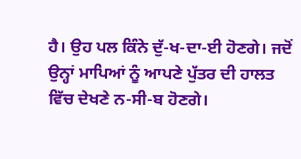ਹੈ। ਉਹ ਪਲ ਕਿੰਨੇ ਦੁੱ-ਖ-ਦਾ-ਈ ਹੋਣਗੇ। ਜਦੋਂ ਉਨ੍ਹਾਂ ਮਾਪਿਆਂ ਨੂੰ ਆਪਣੇ ਪੁੱਤਰ ਦੀ ਹਾਲਤ ਵਿੱਚ ਦੇਖਣੇ ਨ-ਸੀ-ਬ ਹੋਣਗੇ।